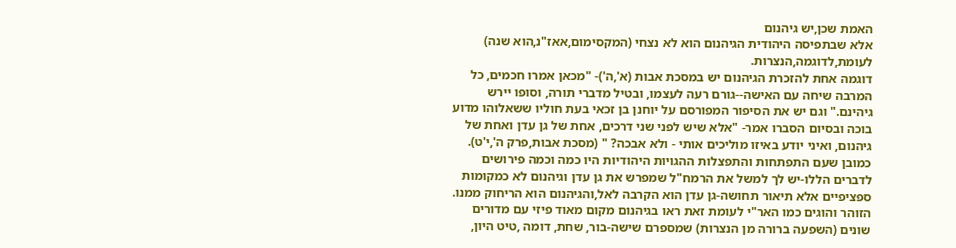האמת שכן,יש גיהנום
אלא שבתפיסה היהודית הגיהנום הוא לא נצחי (המקסימום,אאז"נ,הוא שנה) לעומת,לדוגמה,הנצרות.
דוגמה אחת להזכרת הגיהנום יש במסכת אבות (א',ה')- "מכאן אמרו חכמים, כל המרבה שיחה עם האישה--גורם רעה לעצמו, ובטיל מדברי תורה, וסופו יירש גיהינם." וגם יש את הסיפור המפורסם על יוחנן בן זכאי בעת חוליו ששאלוהו מדוע בוכה ובסיום הסברו אמר- "אלא שיש לפני שני דרכים, אחת של גן עדן ואחת של גיהנום, ואיני יודע באיזו מוליכים אותי - ולא אבכה? " (מסכת אבות,פרק ה',י'ט).
כמובן שעם התפתחות והתפצלות ההגויות היהודיות היו כמה וכמה פירושים לדברים הללו-יש לך למשל את הרמח"ל שמפרש את גן עדן וגיהנום לא כמקומות ספציפיים אלא תיאור תחושה-גן עדן הוא הקרבה לאל,והגיהנום הוא הריחוק ממנו. הזוהר והוגים כמו האר"י לעומת זאת ראו בגיהנום מקום מאוד פיזי עם מדורים שונים (השפעה ברורה מן הנצרות) שמספרם שישה-בור, שחת, דומה ,טיט היון,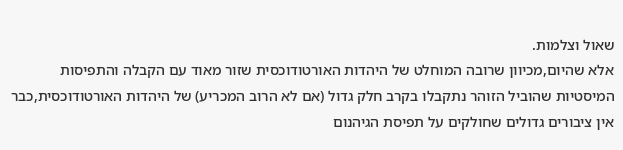שאול וצלמות.
אלא שהיום,מכיוון שרובה המוחלט של היהדות האורטודוכסית שזור מאוד עם הקבלה והתפיסות המיסטיות שהוביל הזוהר נתקבלו בקרב חלק גדול (אם לא הרוב המכריע) של היהדות האורטודוכסית,כבר אין ציבורים גדולים שחולקים על תפיסת הגיהנום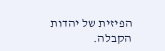הפיזית של יהדות הקבלה.